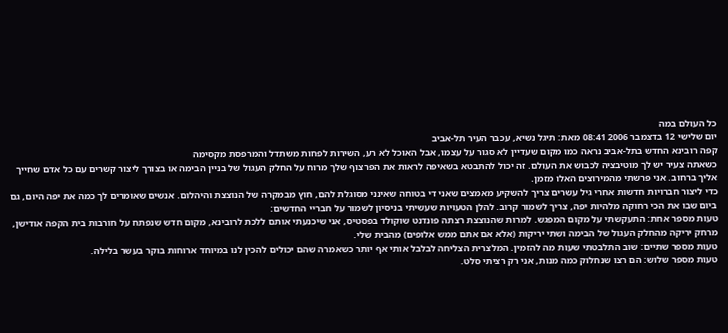כל העולם במה
יום שלישי 12 בדצמבר 2006 08:41 מאת: תיגל נשיא, עכבר העיר תל-אביב
קפה רובינא החדש בתל-אביב נראה כמו מקום שעדיין לא סגור על עצמו, אבל האוכל לא רע, השירות לפחות משתדל והמרפסת מקסימה
כשאתה צעיר יש לך מוטיבציה לכבוש את העולם. זה יכול להתבטא בשאיפה לראות את הפרצוף שלך מרוח על החלק העגול של בניין הבימה או בצורך ליצור קשרים עם כל אדם שחייך אליך ברחוב. אני פרשתי מהמירוצים האלו מזמן.
כדי ליצור חברויות חדשות אחרי גיל עשרים צריך להשקיע מאמצים שאני די בטוחה שאינני מסוגלת להם, חוץ מבמקרה של הנוצצת והיהלום. אנשים שאומרים לך כמה את יפה היום, גם ביום שבו את הכי רחוקה מלהיות יפה, צריך לשמור קרוב. להלן הטעויות שעשיתי בניסיון לשמור על חבריי החדשים:
טעות מספר אחת: התעקשתי על מקום המפגש. למרות שהנוצצת רצתה פונדנט שוקולד בפסטיס, אני שיכנעתי אותם ללכת לרובינא, מקום חדש שנפתח על חורבות בית הקפה אודישן, מרחק יריקה מהחלק העגול של הבימה ושתי יריקות (אלא אם אתם ממש אלופים) מהבית שלי.
טעות מספר שתיים: שוב התלבטתי שעות מה להזמין. המלצרית הצליחה לבלבל אותי אף יותר כשאמרה שהם יכולים להכין לנו במיוחד ארוחות בוקר בעשר בלילה.
טעות מספר שלוש: הם רצו שנחלוק כמה מנות, אני רק רציתי סלט.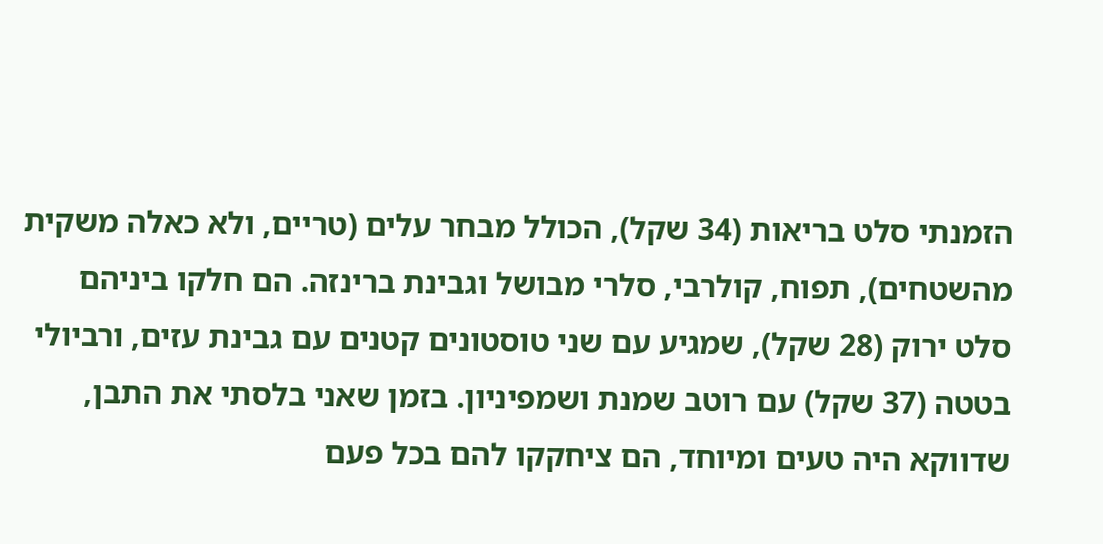הזמנתי סלט בריאות (34 שקל), הכולל מבחר עלים (טריים, ולא כאלה משקית מהשטחים), תפוח, קולרבי, סלרי מבושל וגבינת ברינזה. הם חלקו ביניהם סלט ירוק (28 שקל), שמגיע עם שני טוסטונים קטנים עם גבינת עזים, ורביולי בטטה (37 שקל) עם רוטב שמנת ושמפיניון. בזמן שאני בלסתי את התבן, שדווקא היה טעים ומיוחד, הם ציחקקו להם בכל פעם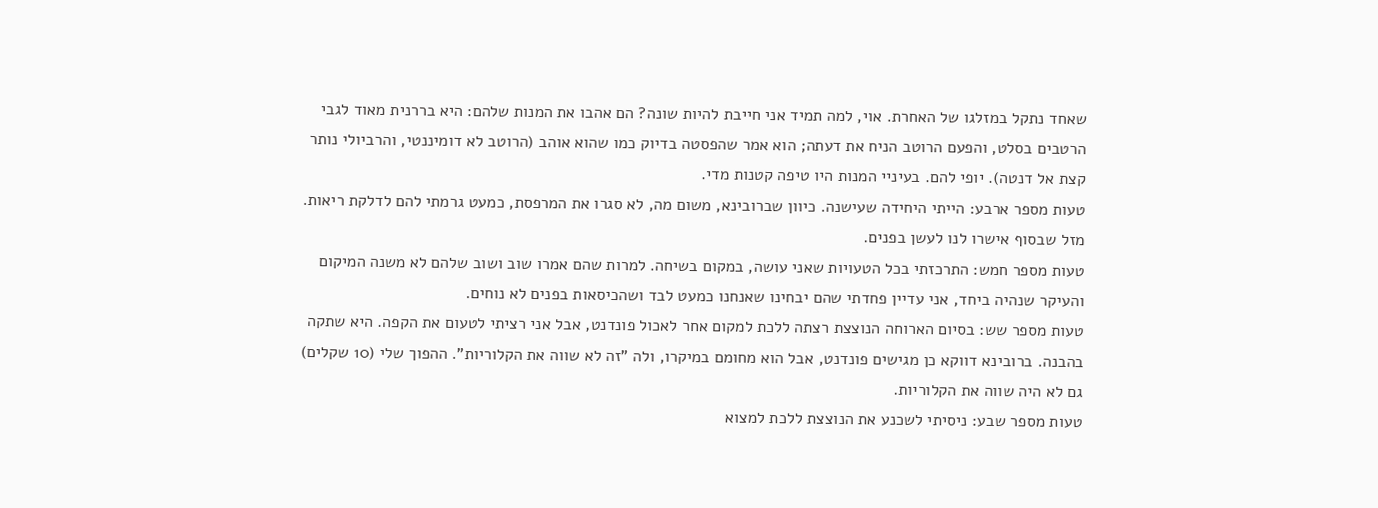שאחד נתקל במזלגו של האחרת. אוי, למה תמיד אני חייבת להיות שונה? הם אהבו את המנות שלהם: היא בררנית מאוד לגבי הרטבים בסלט, והפעם הרוטב הניח את דעתה; הוא אמר שהפסטה בדיוק כמו שהוא אוהב (הרוטב לא דומיננטי, והרביולי נותר קצת אל דנטה). יופי להם. בעיניי המנות היו טיפה קטנות מדי.
טעות מספר ארבע: הייתי היחידה שעישנה. כיוון שברובינא, משום מה, לא סגרו את המרפסת, כמעט גרמתי להם לדלקת ריאות. מזל שבסוף אישרו לנו לעשן בפנים.
טעות מספר חמש: התרכזתי בכל הטעויות שאני עושה, במקום בשיחה. למרות שהם אמרו שוב ושוב שלהם לא משנה המיקום והעיקר שנהיה ביחד, אני עדיין פחדתי שהם יבחינו שאנחנו כמעט לבד ושהכיסאות בפנים לא נוחים.
טעות מספר שש: בסיום הארוחה הנוצצת רצתה ללכת למקום אחר לאכול פונדנט, אבל אני רציתי לטעום את הקפה. היא שתקה בהבנה. ברובינא דווקא כן מגישים פונדנט, אבל הוא מחומם במיקרו, ולה "זה לא שווה את הקלוריות". ההפוך שלי (10 שקלים) גם לא היה שווה את הקלוריות.
טעות מספר שבע: ניסיתי לשכנע את הנוצצת ללכת למצוא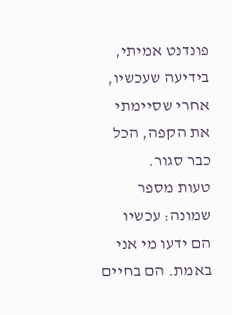פונדנט אמיתי, בידיעה שעכשיו, אחרי שסיימתי את הקפה, הכל כבר סגור.
טעות מספר שמונה: עכשיו הם ידעו מי אני באמת. הם בחיים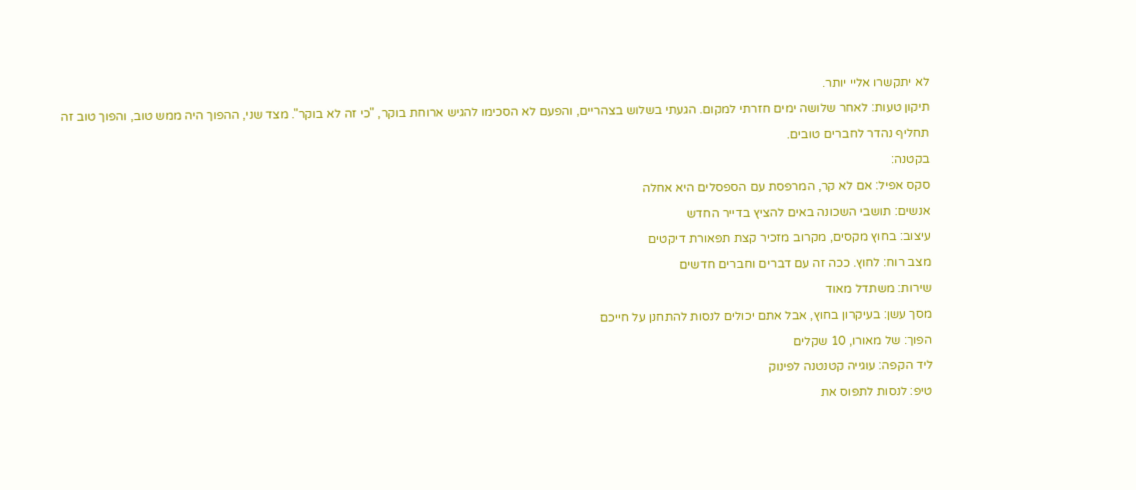לא יתקשרו אליי יותר.
תיקון טעות: לאחר שלושה ימים חזרתי למקום. הגעתי בשלוש בצהריים, והפעם לא הסכימו להגיש ארוחת בוקר, "כי זה לא בוקר". מצד שני, ההפוך היה ממש טוב, והפוך טוב זה תחליף נהדר לחברים טובים.
בקטנה:
סקס אפיל: אם לא קר, המרפסת עם הספסלים היא אחלה
אנשים: תושבי השכונה באים להציץ בדייר החדש
עיצוב: בחוץ מקסים, מקרוב מזכיר קצת תפאורת דיקטים
מצב רוח: לחוץ. ככה זה עם דברים וחברים חדשים
שירות: משתדל מאוד
מסך עשן: בעיקרון בחוץ, אבל אתם יכולים לנסות להתחנן על חייכם
הפוך: של מאורו, 10 שקלים
ליד הקפה: עוגייה קטנטנה לפינוק
טיפ: לנסות לתפוס את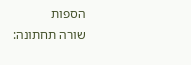הספות
שורה תחתונה: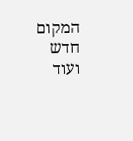המקום חדש ועוד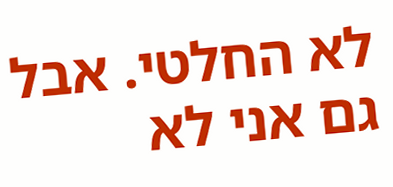לא החלטי. אבל גם אני לא